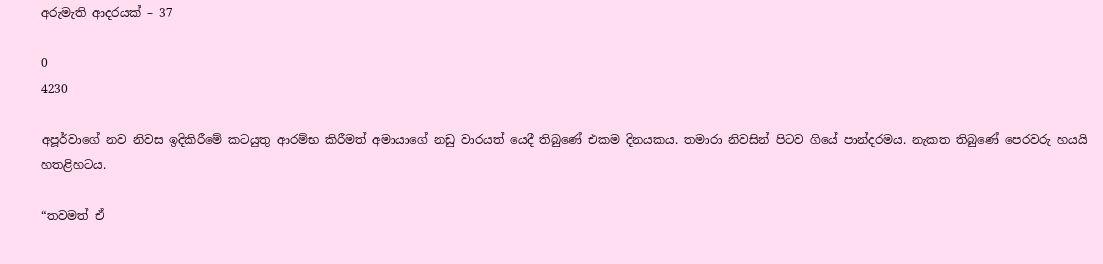අරුමැති ආදරයක් – 37

0
4230

අපූර්වාගේ නව නිවස ඉදිකිරීමේ කටයුතු ආරම්භ කිරීමත් අමායාගේ නඩු වාරයත් යෙදී තිබුණේ එකම දිනයකය. තමාරා නිවසින් පිටව ගියේ පාන්දරමය. නැකත තිබුණේ පෙරවරු හයයි හතළිහටය.

“තවමත් ඒ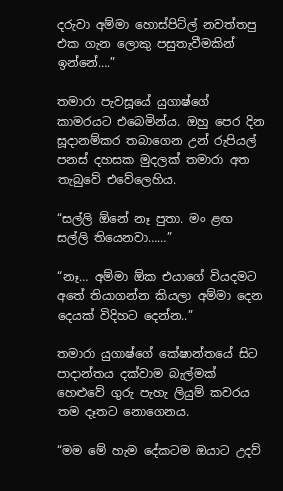දරුවා අම්මා හොස්පිට්ල් නවත්තපු එක ගැන ලොකු පසුතැවීමකින් ඉන්නේ….”

තමාරා පැවසූයේ යුගාෂ්ගේ කාමරයට එබෙමින්ය. ඔහු පෙර දින සූදානම්කර තබාගෙන උන් රුපියල් පනස් දහසක මුදලක් තමාරා අත තැබුවේ එවේලෙහිය.

“සල්ලි ඕනේ නෑ පුතා. මං ළඟ සල්ලි තියෙනවා……”

“නෑ… අම්මා ඕක එයාගේ වියදමට අතේ තියාගන්න කියලා අම්මා දෙන දෙයක් විදිහට දෙන්න..”

තමාරා යුගාෂ්ගේ කේෂාන්තයේ සිට පාදාන්තය දක්වාම බැල්මක් හෙළුවේ ගුරු පැහැ ලියුම් කවරය තම දෑතට නොගෙනය.

“මම මේ හැම දේකටම ඔයාට උදව්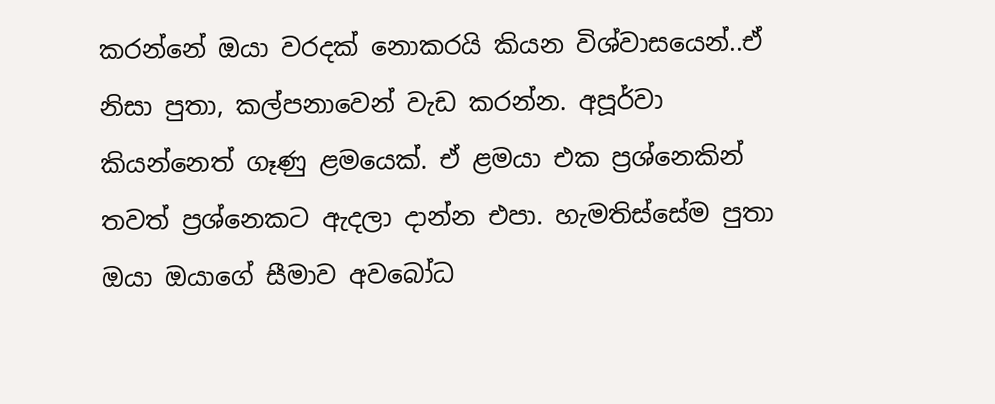කරන්නේ ඔයා වරදක් නොකරයි කියන විශ්වාසයෙන්..ඒ නිසා පුතා, කල්පනාවෙන් වැඩ කරන්න. අපූර්වා කියන්නෙත් ගෑණු ළමයෙක්. ඒ ළමයා එක ප්‍රශ්නෙකින් තවත් ප්‍රශ්නෙකට ඇදලා දාන්න එපා. හැමතිස්සේම පුතා ඔයා ඔයාගේ සීමාව අවබෝධ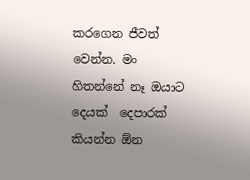කරගෙන ජීවත් වෙන්න. මං හිතන්නේ නෑ ඔයාට දෙයක්  දෙපාරක් කියන්න ඕන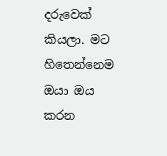දරුවෙක් කියලා. මට හිතෙන්නෙම ඔයා ඔය කරන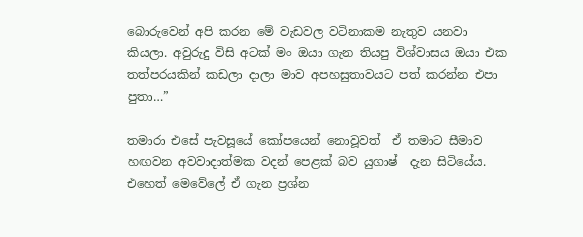බොරුවෙන් අපි කරන මේ වැඩවල වටිනාකම නැතුව යනවා කියලා. අවුරුදු විසි අටක් මං ඔයා ගැන තියපු විශ්වාසය ඔයා එක තත්පරයකින් කඩලා දාලා මාව අපහසුතාවයට පත් කරන්න එපා පුතා…”

තමාරා එසේ පැවසූයේ කෝපයෙන් නොවූවත්  ඒ තමාට සීමාව හඟවන අවවාදාත්මක වදන් පෙළක් බව යුගාෂ්  දැන සිටියේය. එහෙත් මෙවේලේ ඒ ගැන ප්‍රශ්න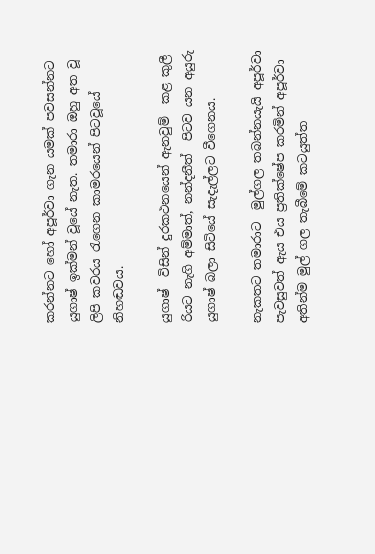කරන්නට හෝ අපූර්වා ගැන යමක් පවසන්නට යුගාෂ් ඉක්මන් වූයේ නැත. තමාරා ඔහු අත වූ ලිපි කවරය රැගෙන කාමරයෙන් පිටවූයේ නිහඬවය.

යුගාෂ්  විසින් දුරකථනයෙන් ඇනවුම්  කළ කුලී රියට නැගි අම්මාත්, නන්දනීත්  පිටව යන අයුරු යුගාෂ් බලා සිටියේ සැදැල්ලට වීගෙනය.

නැකතට තමාරාට  මුල්ගල තබන්නයැයි අපූර්වා පැවසුවත් ඇය එය ප්‍රතික්ෂේප කරමින් අපූර්වා අතින්ම මුල් ගල තැබීමේ කටයුත්ත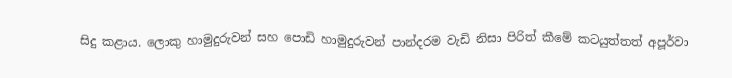සිදු කළාය. ලොකු හාමුදුරුවන් සහ පොඩි හාමුදුරුවන් පාන්දරම වැඩි නිසා පිරිත් කීමේ කටයුත්තත් අපූර්වා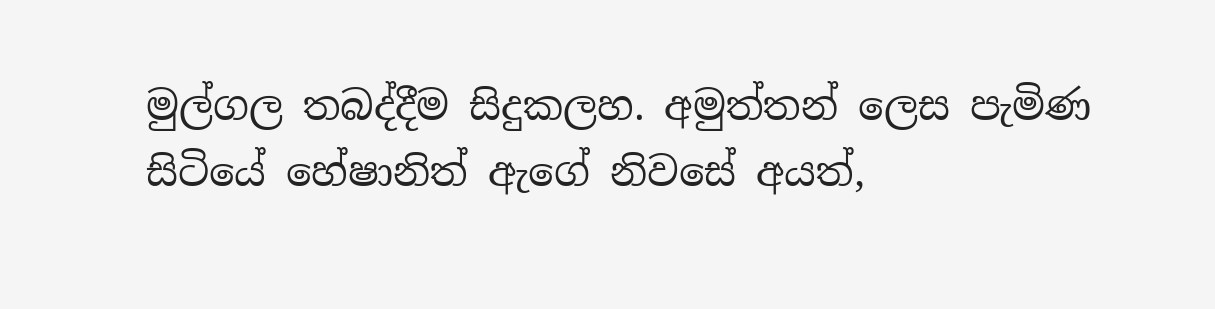මුල්ගල තබද්දීම සිදුකලහ. අමුත්තන් ලෙස පැමිණ සිටියේ හේෂානිත් ඇගේ නිවසේ අයත්,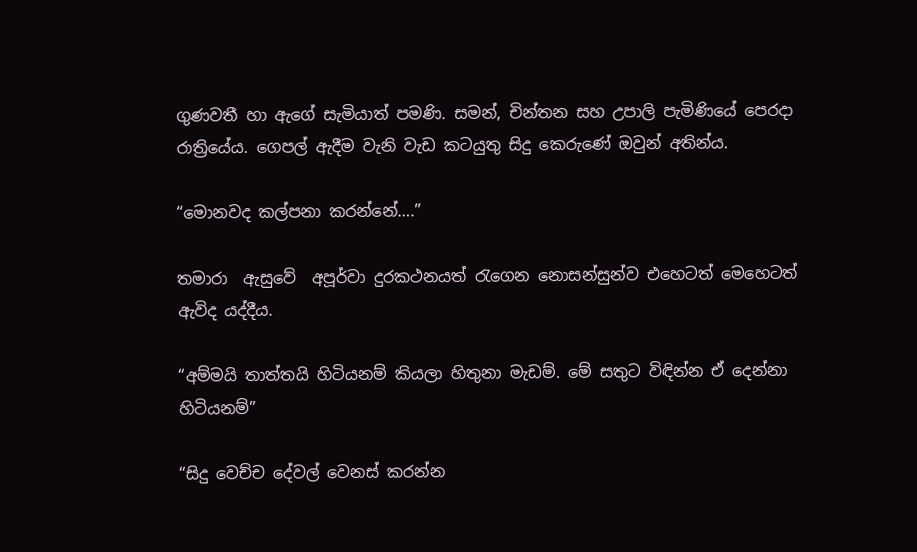ගුණවතී හා ඇගේ සැමියාත් පමණි. සමන්, චින්තන සහ උපාලි පැමිණියේ පෙරදා රාත්‍රියේය. ගෙපල් ඇදීම වැනි වැඩ කටයුතු සිදු කෙරුණේ ඔවුන් අතින්ය.

“මොනවද කල්පනා කරන්නේ….”

තමාරා  ඇසුවේ  අපූර්වා දුරකථනයත් රැගෙන නොසන්සුන්ව එහෙටත් මෙහෙටත් ඇවිද යද්දීය.

“අම්මයි තාත්තයි හිටියනම් කියලා හිතුනා මැඩම්. මේ සතුට විඳින්න ඒ දෙන්නා හිටියනම්”

“සිදු වෙච්ච දේවල් වෙනස් කරන්න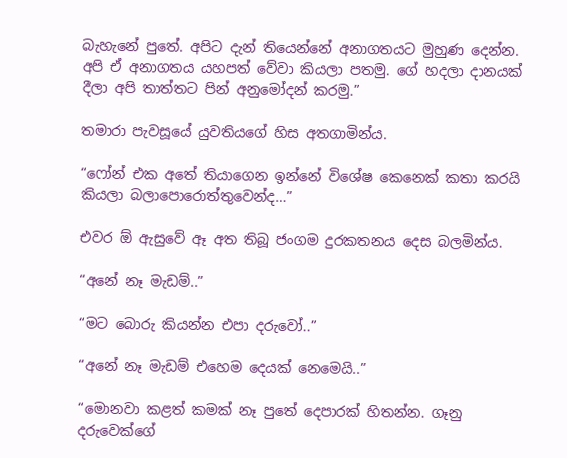බැහැනේ පුතේ. අපිට දැන් තියෙන්නේ අනාගතයට මුහුණ දෙන්න. අපි ඒ අනාගතය යහපත් වේවා කියලා පතමු. ගේ හදලා දානයක් දීලා අපි තාත්තට පින් අනුමෝදන් කරමු.”

තමාරා පැවසූයේ යුවතියගේ හිස අතගාමින්ය.

“ෆෝන් එක අතේ තියාගෙන ඉන්නේ විශේෂ කෙනෙක් කතා කරයි කියලා බලාපොරොත්තුවෙන්ද…”

එවර ඕ ඇසුවේ ඈ අත තිබූ ජංගම දුරකතනය දෙස බලමින්ය.

“අනේ නෑ මැඩම්..”

“මට බොරු කියන්න එපා දරුවෝ..”

“අනේ නෑ මැඩම් එහෙම දෙයක් නෙමෙයි..”

“මොනවා කළත් කමක් නෑ පුතේ දෙපාරක් හිතන්න. ගෑනු දරුවෙක්ගේ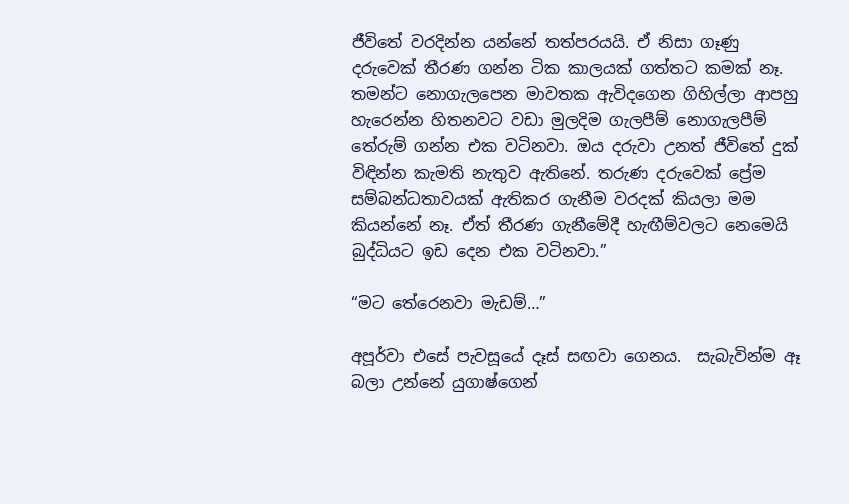ජීවිතේ වරදින්න යන්නේ තත්පරයයි. ඒ නිසා ගෑණු දරුවෙක් තීරණ ගන්න ටික කාලයක් ගත්තට කමක් නෑ. තමන්ට නොගැලපෙන මාවතක ඇවිදගෙන ගිහිල්ලා ආපහු හැරෙන්න හිතනවට වඩා මුලදිම ගැලපීම් නොගැලපීම් තේරුම් ගන්න එක වටිනවා. ඔය දරුවා උනත් ජීවිතේ දුක් විඳින්න කැමති නැතුව ඇතිනේ. තරුණ දරුවෙක් ප්‍රේම සම්බන්ධතාවයක් ඇතිකර ගැනීම වරදක් කියලා මම කියන්නේ නෑ. ඒත් තීරණ ගැනීමේදී හැඟීම්වලට නෙමෙයි බුද්ධියට ඉඩ දෙන එක වටිනවා.”

“මට තේරෙනවා මැඩම්…”

අපූර්වා එසේ පැවසූයේ දෑස් සඟවා ගෙනය.  සැබැවින්ම ඈ බලා උන්නේ යුගාෂ්ගෙන්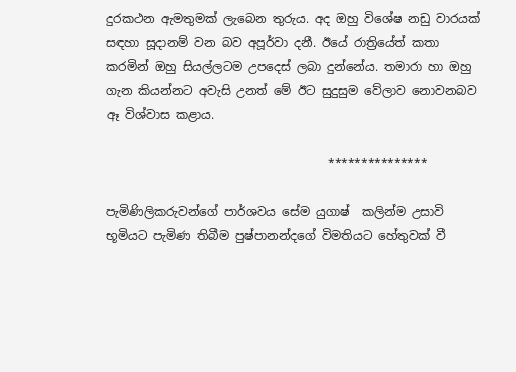දුරකථන ඇමතුමක් ලැබෙන තුරුය. අද ඔහු විශේෂ නඩු වාරයක් සඳහා සූදානම් වන බව අපූර්වා දනී. ඊයේ රාත්‍රියේත් කතා කරමින් ඔහු සියල්ලටම උපදෙස් ලබා දුන්නේය. තමාරා හා ඔහු ගැන කියන්නට අවැසි උනත් මේ ඊට සුදුසුම වේලාව නොවනබව ඈ විශ්වාස කළාය.

                                     ***************

පැමිණිලිකරුවන්ගේ පාර්ශවය සේම යුගාෂ්  කලින්ම උසාවි භූමියට පැමිණ තිබීම පුෂ්පානන්දගේ විමතියට හේතුවක් වී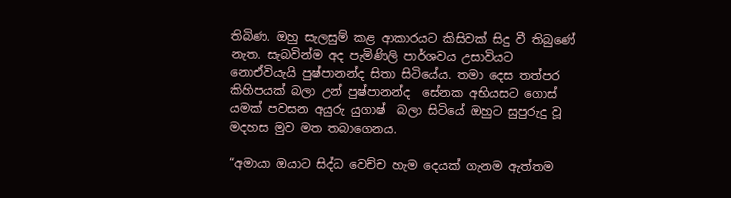තිබිණ. ඔහු සැලසුම් කළ ආකාරයට කිසිවක් සිදු වී තිබුණේ නැත. සැබවින්ම අද පැමිණිලි පාර්ශවය උසාවියට නොඒවියැයි පුෂ්පානන්ද සිතා සිටියේය. තමා දෙස තත්පර කිහිපයක් බලා උන් පුෂ්පානන්ද  සේනක අභියසට ගොස් යමක් පවසන අයුරු යුගාෂ්  බලා සිටියේ ඔහුට සුපුරුදු වූ මදහස මුව මත තබාගෙනය.

“අමායා ඔයාට සිද්ධ වෙච්ච හැම දෙයක් ගැනම ඇත්තම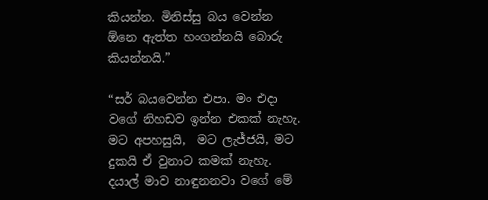කියන්න. මිනිස්සු බය වෙන්න ඕනෙ ඇත්ත හංගන්නයි බොරු කියන්නයි.”

“සර් බයවෙන්න එපා. මං එදා වගේ නිහඩව ඉන්න එකක් නැහැ. මට අපහසුයි,  මට ලැජ්ජයි, මට දුකයි ඒ වුනාට කමක් නැහැ. දයාල් මාව නාඳුනනවා වගේ මේ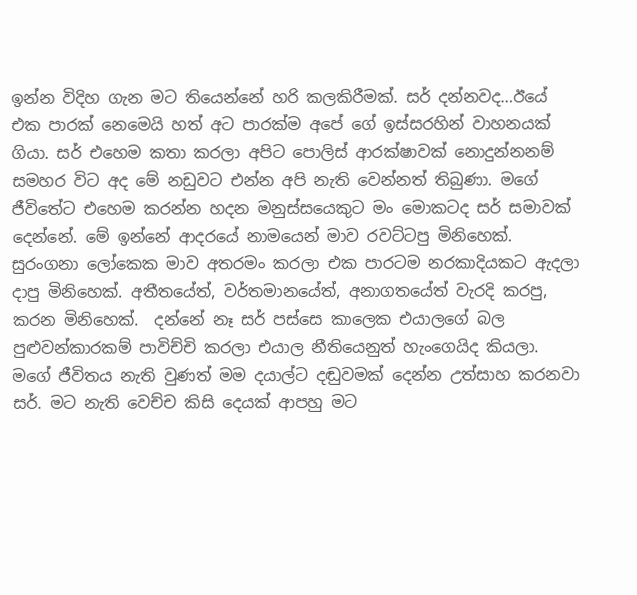ඉන්න විදිහ ගැන මට තියෙන්නේ හරි කලකිරීමක්. සර් දන්නවද…ඊයේ එක පාරක් නෙමෙයි හත් අට පාරක්ම අපේ ගේ ඉස්සරහින් වාහනයක් ගියා. සර් එහෙම කතා කරලා අපිට පොලිස් ආරක්ෂාවක් නොදුන්නනම් සමහර විට අද මේ නඩුවට එන්න අපි නැති වෙන්නත් තිබුණා. මගේ ජීවිතේට එහෙම කරන්න හදන මනුස්සයෙකුට මං මොකටද සර් සමාවක් දෙන්නේ. මේ ඉන්නේ ආදරයේ නාමයෙන් මාව රවට්ටපු මිනිහෙක්. සුරංගනා ලෝකෙක මාව අතරමං කරලා එක පාරටම නරකාදියකට ඇදලා දාපු මිනිහෙක්. අතීතයේත්, වර්තමානයේත්, අනාගතයේත් වැරදි කරපු, කරන මිනිහෙක්.  දන්නේ නෑ සර් පස්සෙ කාලෙක එයාලගේ බල පුළුවන්කාරකම් පාවිච්චි කරලා එයාල නීතියෙනුත් හැංගෙයිද කියලා. මගේ ජීවිතය නැති වුණත් මම දයාල්ට දඬුවමක් දෙන්න උත්සාහ කරනවා සර්. මට නැති වෙච්ච කිසි දෙයක් ආපහු මට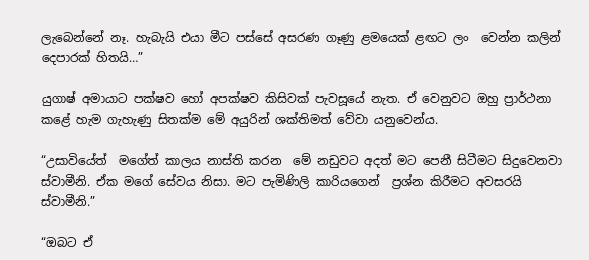ලැබෙන්නේ නෑ. හැබැයි එයා මීට පස්සේ අසරණ ගෑණු ළමයෙක් ළඟට ලං  වෙන්න කලින් දෙපාරක් හිතයි…”

යුගාෂ් අමායාට පක්ෂව හෝ අපක්ෂව කිසිවක් පැවසූයේ නැත. ඒ වෙනුවට ඔහු ප්‍රාර්ථනා කළේ හැම ගැහැණු සිතක්ම මේ අයුරින් ශක්තිමත් වේවා යනුවෙන්ය.

“උසාවියේත්  මගේත් කාලය නාස්ති කරන  මේ නඩුවට අදත් මට පෙනී සිටීමට සිදුවෙනවා ස්වාමීනි. ඒක මගේ සේවය නිසා. මට පැමිණිලි කාරියගෙන්  ප්‍රශ්න කිරීමට අවසරයි ස්වාමීනි.”

“ඔබට ඒ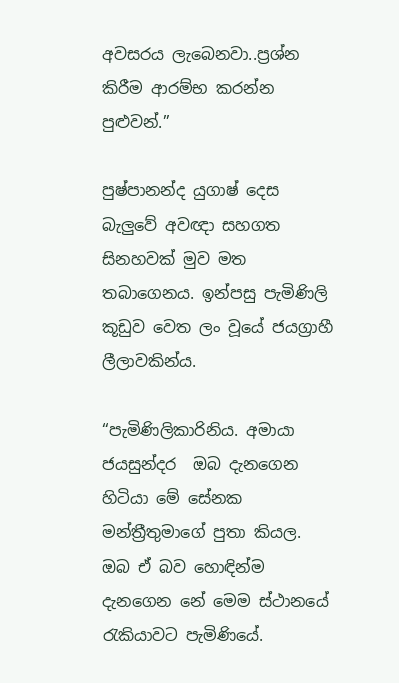අවසරය ලැබෙනවා..ප්‍රශ්න කිරීම ආරම්භ කරන්න පුළුවන්.”

පුෂ්පානන්ද යුගාෂ් දෙස බැලුවේ අවඥා සහගත සිනහවක් මුව මත තබාගෙනය. ඉන්පසු පැමිණිලි කූඩුව වෙත ලං වූයේ ජයග්‍රාහී ලීලාවකින්ය.

“පැමිණිලිකාරිනිය. අමායා ජයසුන්දර  ඔබ දැනගෙන හිටියා මේ සේනක මන්ත්‍රීතුමාගේ පුතා කියල. ඔබ ඒ බව හොඳින්ම දැනගෙන නේ මෙම ස්ථානයේ රැකියාවට පැමිණියේ.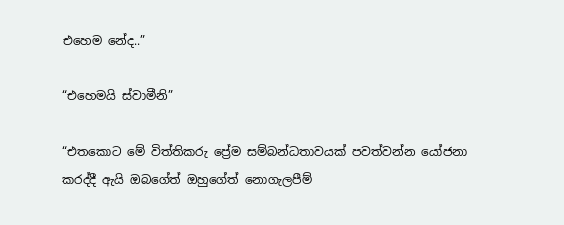එහෙම නේද..”

“එහෙමයි ස්වාමීනි”

“එතකොට මේ විත්තිකරු ප්‍රේම සම්බන්ධතාවයක් පවත්වන්න යෝජනා කරද්දී ඇයි ඔබගේත් ඔහුගේත් නොගැලපීම්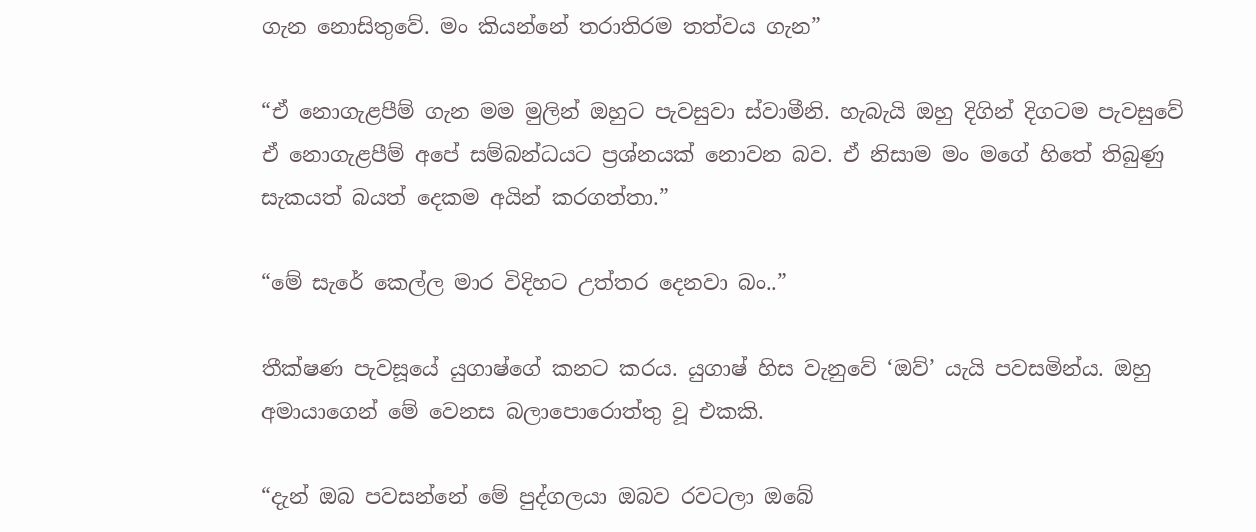ගැන නොසිතුවේ. මං කියන්නේ තරාතිරම තත්වය ගැන”

“ඒ නොගැළපීම් ගැන මම මුලින් ඔහුට පැවසුවා ස්වාමීනි. හැබැයි ඔහු දිගින් දිගටම පැවසුවේ ඒ නොගැළපීම් අපේ සම්බන්ධයට ප්‍රශ්නයක් නොවන බව. ඒ නිසාම මං මගේ හිතේ තිබුණු සැකයත් බයත් දෙකම අයින් කරගත්තා.”

“මේ සැරේ කෙල්ල මාර විදිහට උත්තර දෙනවා බං..”

තීක්ෂණ පැවසූයේ යුගාෂ්ගේ කනට කරය. යුගාෂ් හිස වැනුවේ ‘ඔව්’ යැයි පවසමින්ය. ඔහු අමායාගෙන් මේ වෙනස බලාපොරොත්තු වූ එකකි.

“දැන් ඔබ පවසන්නේ මේ පුද්ගලයා ඔබව රවටලා ඔබේ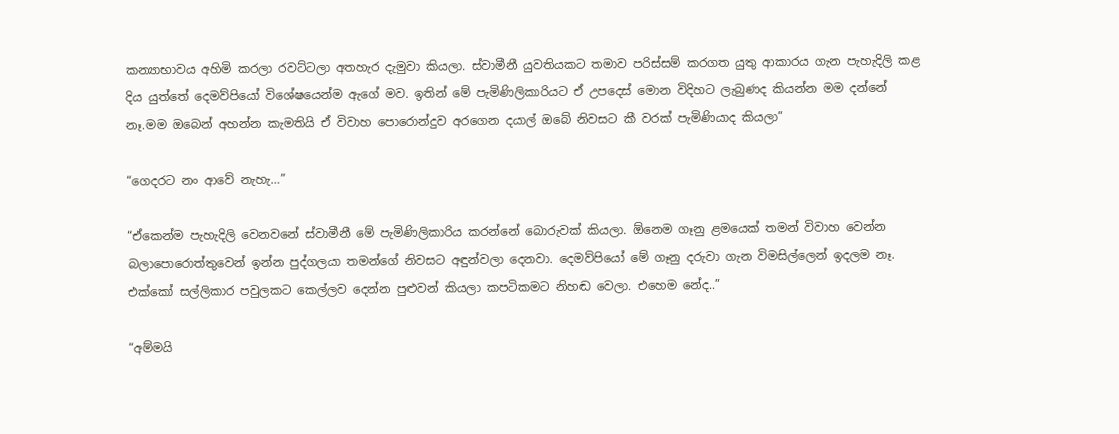කන්‍යාභාවය අහිමි කරලා රවට්ටලා අතහැර දැමුවා කියලා. ස්වාමීනී යුවතියකට තමාව පරිස්සම් කරගත යුතු ආකාරය ගැන පැහැදිලි කළ දිය යුත්තේ දෙමව්පියෝ විශේෂයෙන්ම ඇගේ මව. ඉතින් මේ පැමිණිලිකාරියට ඒ උපදෙස් මොන විදිහට ලැබුණද කියන්න මම දන්නේ නෑ.මම ඔබෙන් අහන්න කැමතියි ඒ විවාහ පොරොන්දුව අරගෙන දයාල් ඔබේ නිවසට කී වරක් පැමිණියාද කියලා”

“ගෙදරට නං ආවේ නැහැ…”

“ඒකෙන්ම පැහැදිලි වෙනවනේ ස්වාමීනී මේ පැමිණිලිකාරිය කරන්නේ බොරුවක් කියලා. ඕනෙම ගෑනු ළමයෙක් තමන් විවාහ වෙන්න බලාපොරොත්තුවෙන් ඉන්න පුද්ගලයා තමන්ගේ නිවසට අඳුන්වලා දෙනවා. දෙමව්පියෝ මේ ගෑනු දරුවා ගැන විමසිල්ලෙන් ඉදලම නෑ. එක්කෝ සල්ලිකාර පවුලකට කෙල්ලව දෙන්න පුළුවන් කියලා කපටිකමට නිහඬ වෙලා. එහෙම නේද..”

“අම්මයි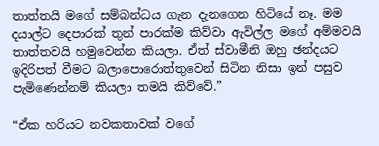තාත්තයි මගේ සම්බන්ධය ගැන දැනගෙන හිටියේ නෑ. මම දයාල්ට දෙපාරක් තුන් පාරක්ම කිව්වා ඇවිල්ල මගේ අම්මවයි තාත්තවයි හමුවෙන්න කියලා. ඒත් ස්වාමීනි ඔහු ඡන්දයට ඉදිරිපත් වීමට බලාපොරොත්තුවෙන් සිටින නිසා ඉන් පසුව පැමිණෙන්නම් කියලා තමයි කිව්වේ.”

“ඒක හරියට නවකතාවක් වගේ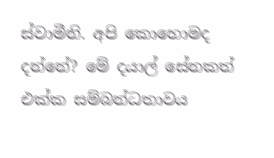ස්වාමීනි. අපි කොහොමද දන්නේ? මේ දයාල් සේනකත් එක්ක සම්බන්ධතාවය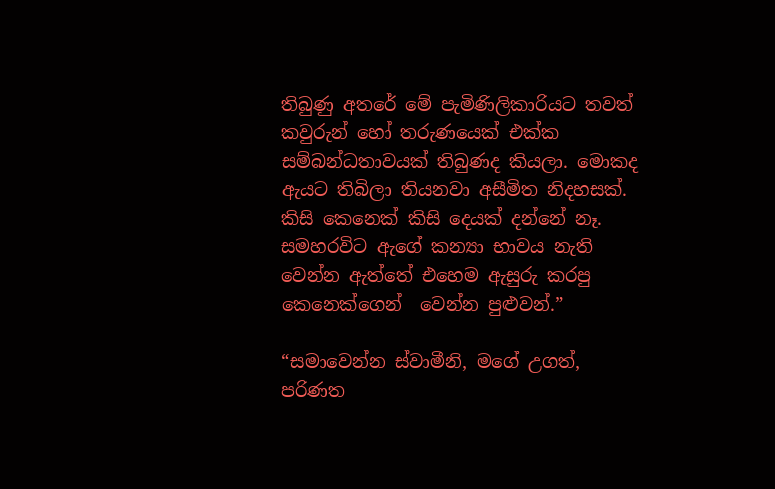තිබුණු අතරේ මේ පැමිණිලිකාරියට තවත් කවුරුන් හෝ තරුණයෙක් එක්ක සම්බන්ධතාවයක් තිබුණද කියලා. මොකද ඇයට තිබිලා තියනවා අසීමිත නිදහසක්. කිසි කෙනෙක් කිසි දෙයක් දන්නේ නෑ.  සමහරවිට ඇගේ කන්‍යා භාවය නැති වෙන්න ඇත්තේ එහෙම ඇසුරු කරපු කෙනෙක්ගෙන්  වෙන්න පුළුවන්.”

“සමාවෙන්න ස්වාමීනි, මගේ උගත්, පරිණත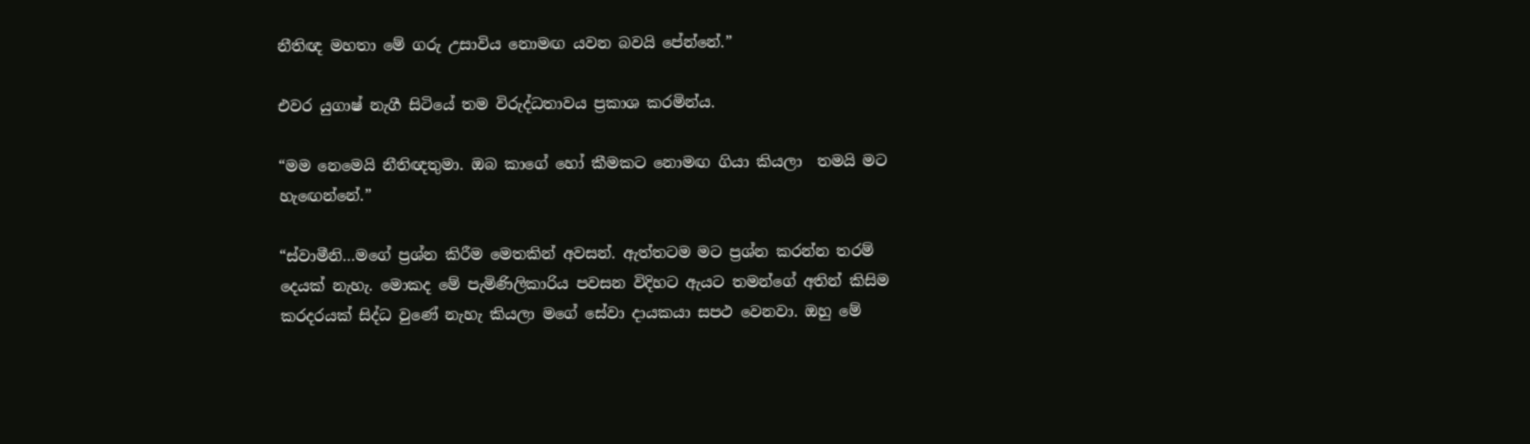නීතිඥ මහතා මේ ගරු උසාවිය නොමඟ යවන බවයි පේන්නේ.”

එවර යුගාෂ් නැගී සිටියේ තම විරුද්ධතාවය ප්‍රකාශ කරමින්ය.

“මම නෙමෙයි නීතිඥතුමා. ඔබ කාගේ හෝ කීමකට නොමඟ ගියා කියලා  තමයි මට හැඟෙන්නේ.”

“ස්වාමීනි…මගේ ප්‍රශ්න කිරීම මෙතකින් අවසන්. ඇත්තටම මට ප්‍රශ්න කරන්න තරම් දෙයක් නැහැ. මොකද මේ පැමිණිලිකාරිය පවසන විදිහට ඇයට තමන්ගේ අතින් කිසිම කරදරයක් සිද්ධ වුණේ නැහැ කියලා මගේ සේවා දායකයා සපථ වෙනවා. ඔහු මේ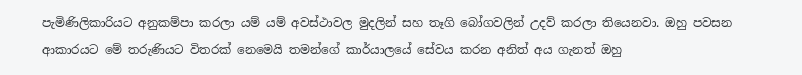පැමිණිලිකාරියට අනුකම්පා කරලා යම් යම් අවස්ථාවල මුදලින් සහ තෑගි බෝගවලින් උදව් කරලා තියෙනවා. ඔහු පවසන ආකාරයට මේ තරුණියට විතරක් නෙමෙයි තමන්ගේ කාර්යාලයේ සේවය කරන අනිත් අය ගැනත් ඔහු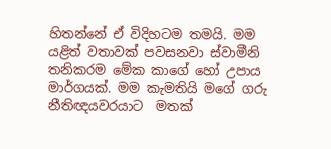හිතන්නේ ඒ විදිහටම තමයි. මම යළිත් වතාවක් පවසනවා ස්වාමීනි තනිකරම මේක කාගේ හෝ උපාය මාර්ගයක්. මම කැමතියි මගේ ගරු නීතිඥයවරයාට  මතක්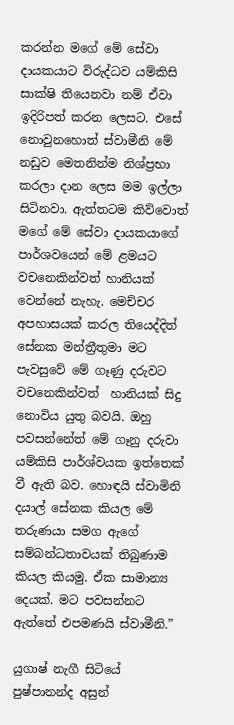කරන්න මගේ මේ සේවා දායකයාට විරුද්ධව යම්කිසි සාක්ෂි තියෙනවා නම් ඒවා ඉදිරිපත් කරන ලෙසට. එසේ නොවුනහොත් ස්වාමීනි මේ නඩුව මෙතනින්ම නිශ්ප්‍රභා කරලා දාන ලෙස මම ඉල්ලා සිටිනවා. ඇත්තටම කිව්වොත් මගේ මේ සේවා දායකයාගේ පාර්ශවයෙන් මේ ළමයට වචනෙකින්වත් හානියක් වෙන්නේ නැහැ. මෙච්චර අපහාසයක් කරල තියෙද්දිත් සේනක මන්ත්‍රීතුමා මට පැවසුවේ මේ ගෑණු දරුවට වචනෙකින්වත්  හානියක් සිදු නොවිය යුතු බවයි. ඔහු පවසන්නේත් මේ ගෑනු දරුවා යම්කිසි පාර්ශ්වයක ඉත්තෙක් වී ඇති බව. හොඳයි ස්වාමිනි දයාල් සේනක කියල මේ තරුණයා සමග ඇගේ සම්බන්ධතාවයක් තිබුණාම කියල කියමු. ඒක සාමාන්‍ය දෙයක්. මට පවසන්නට ඇත්තේ එපමණයි ස්වාමීනි.”

යුගාෂ් නැගී සිටියේ පුෂ්පානන්ද අසුන්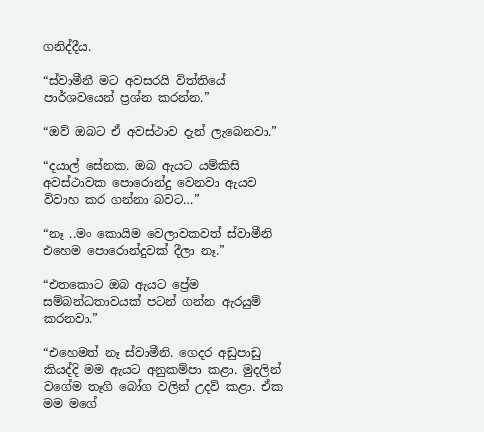ගනිද්දීය.

“ස්වාමීනී මට අවසරයි විත්තියේ පාර්ශවයෙන් ප්‍රශ්න කරන්න.”

“ඔව් ඔබට ඒ අවස්ථාව දැන් ලැබෙනවා.”

“දයාල් සේනක. ඔබ ඇයට යම්කිසි අවස්ථාවක පොරොන්දු වෙනවා ඇයව විවාහ කර ගන්නා බවට…”

“නෑ ..මං කොයිම වෙලාවකවත් ස්වාමීනි එහෙම පොරොන්දුවක් දීලා නෑ.”

“එතකොට ඔබ ඇයට ප්‍රේම සම්බන්ධතාවයක් පටන් ගන්න ඇරයුම් කරනවා.”

“එහෙමත් නෑ ස්වාමීනි. ගෙදර අඩුපාඩු කියද්දි මම ඇයට අනුකම්පා කළා. මුදලින් වගේම තෑගි බෝග වලින් උදව් කළා. ඒක මම මගේ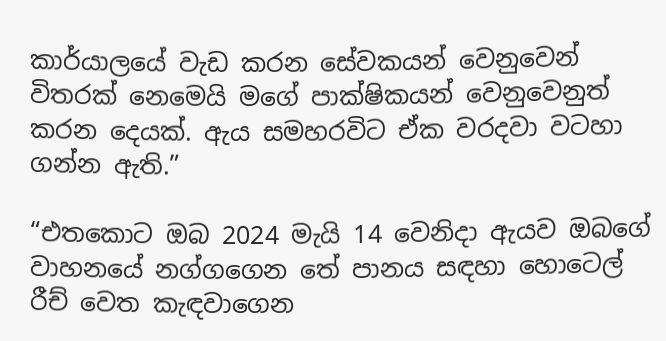කාර්යාලයේ වැඩ කරන සේවකයන් වෙනුවෙන් විතරක් නෙමෙයි මගේ පාක්ෂිකයන් වෙනුවෙනුත් කරන දෙයක්. ඇය සමහරවිට ඒක වරදවා වටහා ගන්න ඇති.”

“එතකොට ඔබ 2024 මැයි 14 වෙනිදා ඇයව ඔබගේ වාහනයේ නග්ගගෙන තේ පානය සඳහා හොටෙල් රීච් වෙත කැඳවාගෙන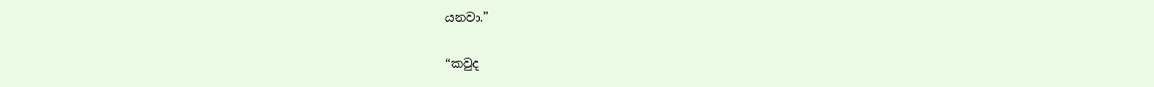යනවා.”

“කවුද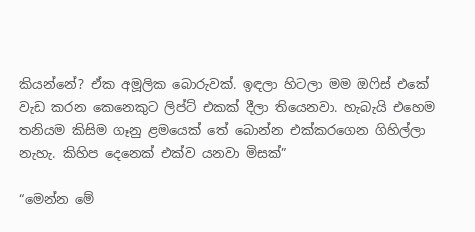කියන්නේ? ඒක අමූලික බොරුවක්. ඉඳලා හිටලා මම ඔෆිස් එකේ වැඩ කරන කෙනෙකුට ලිප්ට් එකක් දීලා තියෙනවා. හැබැයි එහෙම තනියම කිසිම ගෑනු ළමයෙක් තේ බොන්න එක්කරගෙන ගිහිල්ලා නැහැ. කිහිප දෙනෙක් එක්ව යනවා මිසක්”

“මෙන්න මේ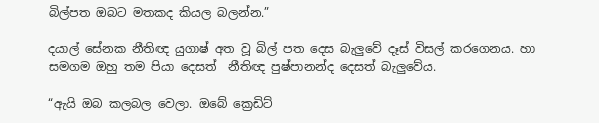බිල්පත ඔබට මතකද කියල බලන්න.”

දයාල් සේනක නීතිඥ යුගාෂ් අත වූ බිල් පත දෙස බැලුවේ දෑස් විසල් කරගෙනය. හා සමගම ඔහු තම පියා දෙසත්  නීතිඥ පුෂ්පානන්ද දෙසත් බැලුවේය.

“ඇයි ඔබ කලබල වෙලා. ඔබේ ක්‍රෙඩිට්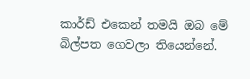කාර්ඩ් එකෙන් තමයි ඔබ මේ බිල්පත ගෙවලා තියෙන්නේ.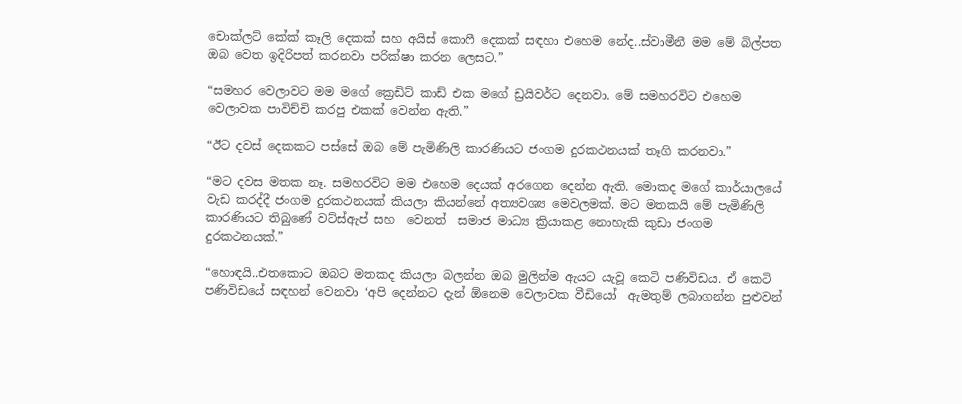චොක්ලට් කේක් කෑලි දෙකක් සහ අයිස් කොෆී දෙකක් සඳහා එහෙම නේද..ස්වාමීනී මම මේ බිල්පත ඔබ වෙත ඉදිරිපත් කරනවා පරික්ෂා කරන ලෙසට.”

“සමහර වෙලාවට මම මගේ ක්‍රෙඩිට් කාඩ් එක මගේ ඩ්‍රයිවර්ට දෙනවා. මේ සමහරවිට එහෙම වෙලාවක පාවිච්චි කරපු එකක් වෙන්න ඇති.”

“ඊට දවස් දෙකකට පස්සේ ඔබ මේ පැමිණිලි කාරණියට ජංගම දුරකථනයක් තෑගි කරනවා.”

“මට දවස මතක නෑ. සමහරවිට මම එහෙම දෙයක් අරගෙන දෙන්න ඇති. මොකද මගේ කාර්යාලයේ වැඩ කරද්දී ජංගම දුරකථනයක් කියලා කියන්නේ අත්‍යවශ්‍ය මෙවලමක්. මට මතකයි මේ පැමිණිලි කාරණියට තිබුණේ වට්ස්ඇප් සහ  වෙනත්  සමාජ මාධ්‍ය ක්‍රියාකළ නොහැකි කුඩා ජංගම දුරකථනයක්.”

“හොඳයි..එතකොට ඔබට මතකද කියලා බලන්න ඔබ මුලින්ම ඇයට යැවූ කෙටි පණිවිඩය. ඒ කෙටි පණිවිඩයේ සඳහන් වෙනවා ‘අපි දෙන්නට දැන් ඕනෙම වෙලාවක වීඩියෝ  ඇමතුම් ලබාගන්න පුළුවන්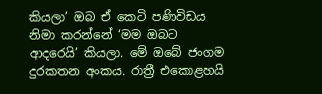කියලා’ ඔබ ඒ කෙටි පණිවිඩය නිමා කරන්නේ ‘මම ඔබට ආදරෙයි’ කියලා. මේ ඔබේ ජංගම දුරකතන අංකය. රාත්‍රී එකොළහයි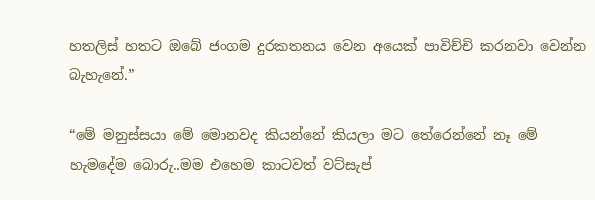හතලිස් හතට ඔබේ ජංගම දුරකතනය වෙන අයෙක් පාවිච්චි කරනවා වෙන්න බැහැනේ.”

“මේ මනුස්සයා මේ මොනවද කියන්නේ කියලා මට තේරෙන්නේ නෑ මේ හැමදේම බොරු..මම එහෙම කාටවත් වට්සැප්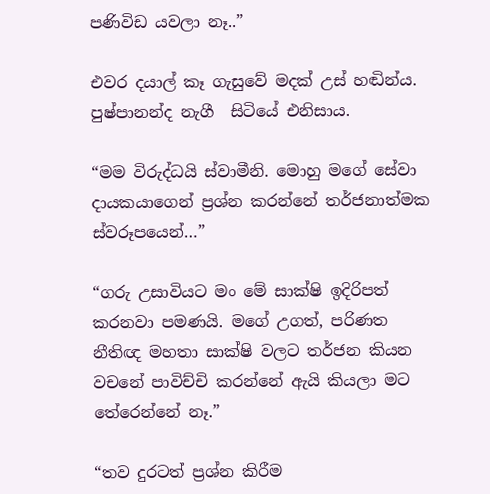පණිවිඩ යවලා නෑ..”

එවර දයාල් කෑ ගැසුවේ මදක් උස් හඬින්ය. පුෂ්පානන්ද නැගී  සිටියේ එනිසාය.

“මම විරුද්ධයි ස්වාමීනි. මොහු මගේ සේවා දායකයාගෙන් ප්‍රශ්න කරන්නේ තර්ජනාත්මක ස්වරූපයෙන්…”

“ගරු උසාවියට මං මේ සාක්ෂි ඉදිරිපත් කරනවා පමණයි. මගේ උගත්, පරිණත නීතිඥ මහතා සාක්ෂි වලට තර්ජන කියන වචනේ පාවිච්චි කරන්නේ ඇයි කියලා මට තේරෙන්නේ නෑ.”

“තව දුරටත් ප්‍රශ්න කිරීම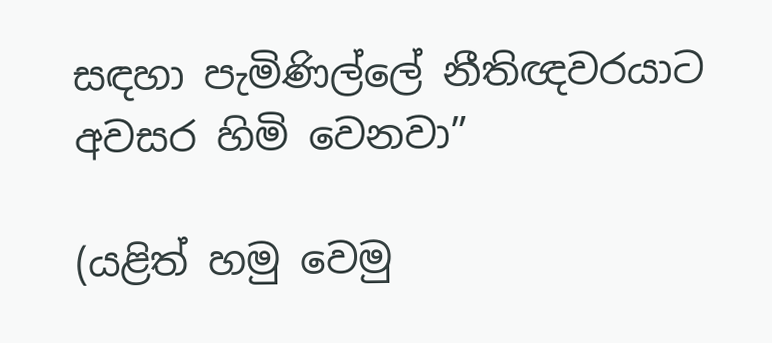සඳහා පැමිණිල්ලේ නීතිඥවරයාට අවසර හිමි වෙනවා”

(යළිත් හමු වෙමු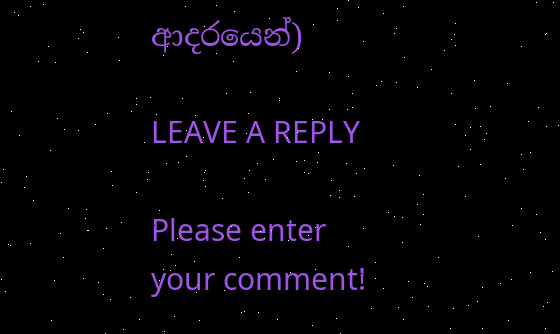ආදරයෙන්)

LEAVE A REPLY

Please enter your comment!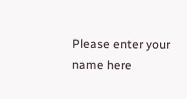Please enter your name here